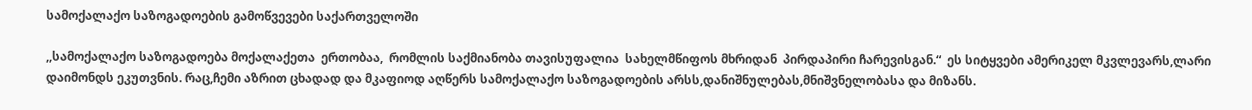სამოქალაქო საზოგადოების გამოწვევები საქართველოში

,,სამოქალაქო საზოგადოება მოქალაქეთა  ერთობაა,  რომლის საქმიანობა თავისუფალია  სახელმწიფოს მხრიდან  პირდაპირი ჩარევისგან.“  ეს სიტყვები ამერიკელ მკვლევარს,ლარი დაიმონდს ეკუთვნის. რაც,ჩემი აზრით ცხადად და მკაფიოდ აღწერს სამოქალაქო საზოგადოების არსს,დანიშნულებას,მნიშვნელობასა და მიზანს.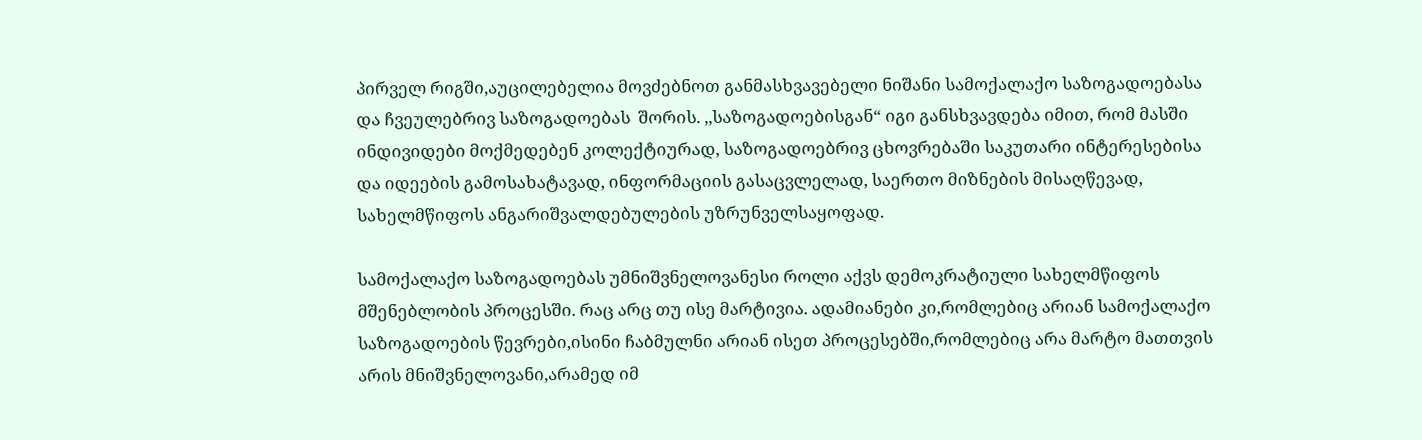პირველ რიგში,აუცილებელია მოვძებნოთ განმასხვავებელი ნიშანი სამოქალაქო საზოგადოებასა და ჩვეულებრივ საზოგადოებას  შორის. ,,საზოგადოებისგან“ იგი განსხვავდება იმით, რომ მასში ინდივიდები მოქმედებენ კოლექტიურად, საზოგადოებრივ ცხოვრებაში საკუთარი ინტერესებისა და იდეების გამოსახატავად, ინფორმაციის გასაცვლელად, საერთო მიზნების მისაღწევად, სახელმწიფოს ანგარიშვალდებულების უზრუნველსაყოფად.

სამოქალაქო საზოგადოებას უმნიშვნელოვანესი როლი აქვს დემოკრატიული სახელმწიფოს მშენებლობის პროცესში. რაც არც თუ ისე მარტივია. ადამიანები კი,რომლებიც არიან სამოქალაქო საზოგადოების წევრები,ისინი ჩაბმულნი არიან ისეთ პროცესებში,რომლებიც არა მარტო მათთვის არის მნიშვნელოვანი,არამედ იმ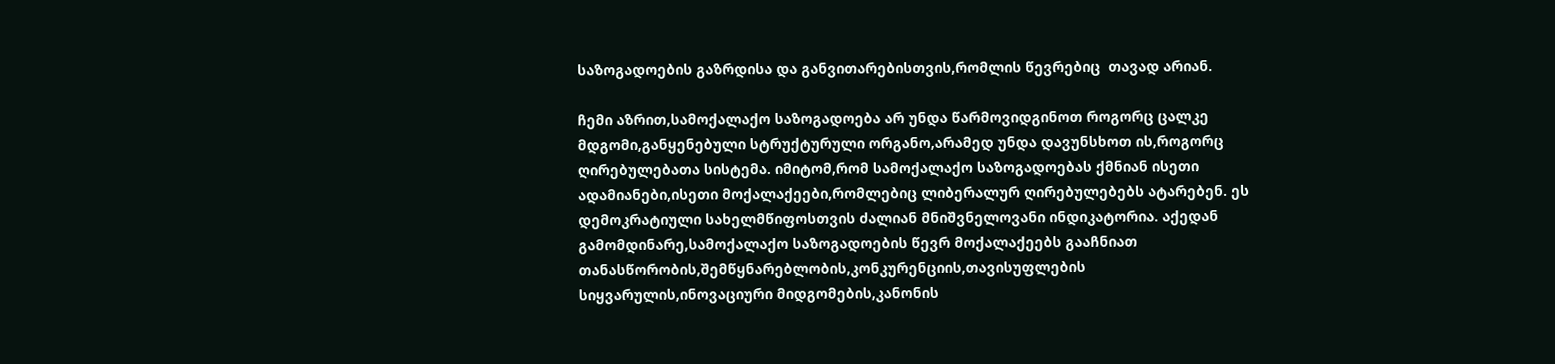საზოგადოების გაზრდისა და განვითარებისთვის,რომლის წევრებიც  თავად არიან.

ჩემი აზრით,სამოქალაქო საზოგადოება არ უნდა წარმოვიდგინოთ როგორც ცალკე მდგომი,განყენებული სტრუქტურული ორგანო,არამედ უნდა დავუნსხოთ ის,როგორც ღირებულებათა სისტემა. იმიტომ,რომ სამოქალაქო საზოგადოებას ქმნიან ისეთი ადამიანები,ისეთი მოქალაქეები,რომლებიც ლიბერალურ ღირებულებებს ატარებენ. ეს დემოკრატიული სახელმწიფოსთვის ძალიან მნიშვნელოვანი ინდიკატორია. აქედან გამომდინარე,სამოქალაქო საზოგადოების წევრ მოქალაქეებს გააჩნიათ თანასწორობის,შემწყნარებლობის,კონკურენციის,თავისუფლების სიყვარულის,ინოვაციური მიდგომების,კანონის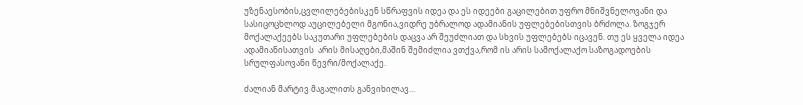უზენაესობის,ცვლილებებისკენ სწრაფვის იდეა და ეს იდეები გაცილებით უფრო მნიშვნელოვანი და სასიცოცხლოდ აუცილებელი მგონია,ვიდრე უბრალოდ ადამიანის უფლებებისთვის ბრძოლა. ზოგჯერ მოქალაქეებს საკუთარი უფლებების დაცვა არ შეუძლიათ და სხვის უფლებებს იცავენ. თუ ეს ყველა იდეა ადამიანისათვის  არის მისაღები,მაშინ შემიძლია ვთქვა,რომ ის არის სამოქალაქო საზოგადოების სრულფასოვანი წევრი/მოქალაქე.

ძალიან მარტივ მაგალითს განვიხილავ…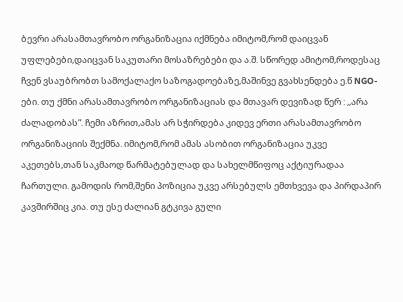ბევრი არასამთავრობო ორგანიზაცია იქმნება იმიტომ,რომ დაიცვან უფლებები,დაიცვან საკუთარი მოსაზრებები და ა.შ. სწორედ ამიტომ,როდესაც ჩვენ ვსაუბრობთ სამოქალაქო საზოგადოებაზე,მაშინვე გვახსენდება ე.წ NGO-ები. თუ ქმნი არასამთავრობო ორგანიზაციას და მთავარ დევიზად წერ : ,,არა ძალადობას“. ჩემი აზრით,ამას არ სჭირდება კიდევ ერთი არასამთავრობო ორგანიზაციის შექმნა. იმიტომ,რომ ამას ასობით ორგანიზაცია უკვე აკეთებს,თან საკმაოდ წარმატებულად და სახელმწიფოც აქტიურადაა ჩართული. გამოდის რომ,შენი პოზიცია უკვე არსებულს ემთხვევა და პირდაპირ კავშირშიც კია. თუ ესე ძალიან გტკივა გული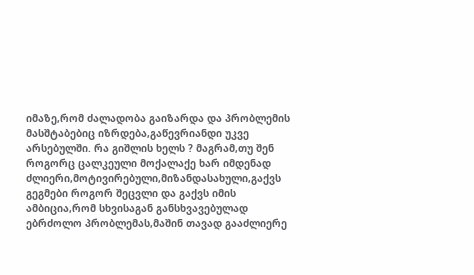იმაზე,რომ ძალადობა გაიზარდა და პრობლემის მასშტაბებიც იზრდება,გაწევრიანდი უკვე არსებულში. რა გიშლის ხელს ? მაგრამ,თუ შენ როგორც ცალკეული მოქალაქე ხარ იმდენად ძლიერი,მოტივირებული,მიზანდასახული,გაქვს გეგმები როგორ შეცვლი და გაქვს იმის ამბიცია,რომ სხვისაგან განსხვავებულად ებრძოლო პრობლემას,მაშინ თავად გააძლიერე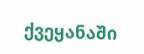ქვეყანაში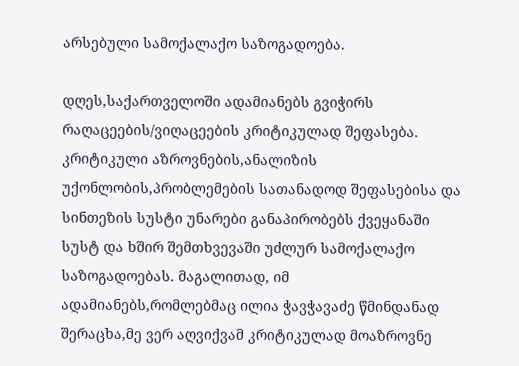არსებული სამოქალაქო საზოგადოება.

დღეს,საქართველოში ადამიანებს გვიჭირს რაღაცეების/ვიღაცეების კრიტიკულად შეფასება. კრიტიკული აზროვნების,ანალიზის უქონლობის,პრობლემების სათანადოდ შეფასებისა და სინთეზის სუსტი უნარები განაპირობებს ქვეყანაში სუსტ და ხშირ შემთხვევაში უძლურ სამოქალაქო საზოგადოებას. მაგალითად, იმ ადამიანებს,რომლებმაც ილია ჭავჭავაძე წმინდანად შერაცხა,მე ვერ აღვიქვამ კრიტიკულად მოაზროვნე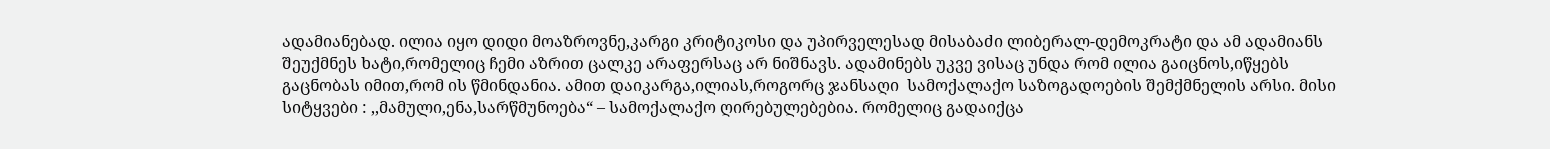ადამიანებად. ილია იყო დიდი მოაზროვნე,კარგი კრიტიკოსი და უპირველესად მისაბაძი ლიბერალ-დემოკრატი და ამ ადამიანს შეუქმნეს ხატი,რომელიც ჩემი აზრით ცალკე არაფერსაც არ ნიშნავს. ადამინებს უკვე ვისაც უნდა რომ ილია გაიცნოს,იწყებს გაცნობას იმით,რომ ის წმინდანია. ამით დაიკარგა,ილიას,როგორც ჯანსაღი  სამოქალაქო საზოგადოების შემქმნელის არსი. მისი სიტყვები : ,,მამული,ენა,სარწმუნოება“ – სამოქალაქო ღირებულებებია. რომელიც გადაიქცა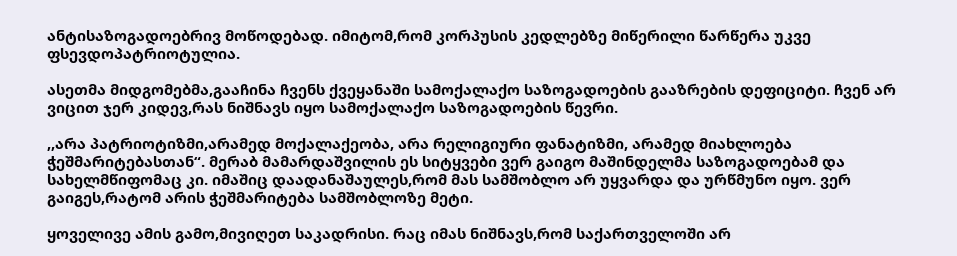ანტისაზოგადოებრივ მოწოდებად. იმიტომ,რომ კორპუსის კედლებზე მიწერილი წარწერა უკვე ფსევდოპატრიოტულია.

ასეთმა მიდგომებმა,გააჩინა ჩვენს ქვეყანაში სამოქალაქო საზოგადოების გააზრების დეფიციტი. ჩვენ არ ვიცით ჯერ კიდევ,რას ნიშნავს იყო სამოქალაქო საზოგადოების წევრი.

,,არა პატრიოტიზმი,არამედ მოქალაქეობა, არა რელიგიური ფანატიზმი, არამედ მიახლოება ჭეშმარიტებასთან“. მერაბ მამარდაშვილის ეს სიტყვები ვერ გაიგო მაშინდელმა საზოგადოებამ და სახელმწიფომაც კი. იმაშიც დაადანაშაულეს,რომ მას სამშობლო არ უყვარდა და ურწმუნო იყო. ვერ გაიგეს,რატომ არის ჭეშმარიტება სამშობლოზე მეტი.

ყოველივე ამის გამო,მივიღეთ საკადრისი. რაც იმას ნიშნავს,რომ საქართველოში არ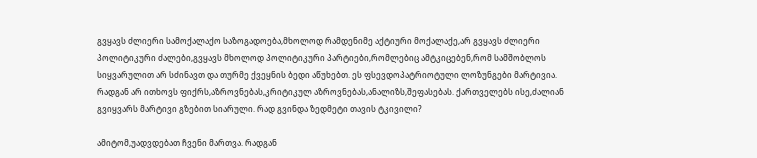გვყავს ძლიერი სამოქალაქო საზოგადოება,მხოლოდ რამდენიმე აქტიური მოქალაქე,არ გვყავს ძლიერი პოლიტიკური ძალები,გვყავს მხოლოდ პოლიტიკური პარტიები,რომლებიც ამტკიცებენ,რომ სამშობლოს სიყვარულით არ სძინავთ და თურმე ქვეყნის ბედი აწუხებთ. ეს ფსევდოპატრიოტული ლოზუნგები მარტივია. რადგან არ ითხოვს ფიქრს,აზროვნებას,კრიტიკულ აზროვნებას,ანალიზს,შეფასებას. ქართველებს ისე,ძალიან გვიყვარს მარტივი გზებით სიარული. რად გვინდა ზედმეტი თავის ტკივილი?

ამიტომ,უადვდებათ ჩვენი მართვა. რადგან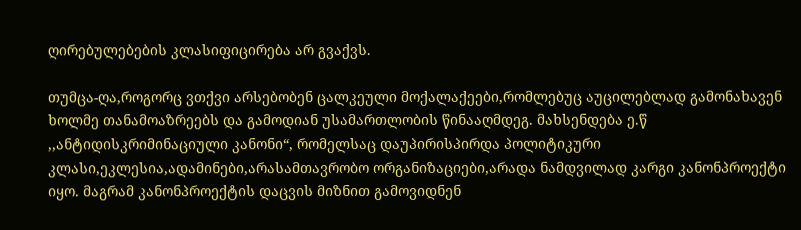ღირებულებების კლასიფიცირება არ გვაქვს.

თუმცა-ღა,როგორც ვთქვი არსებობენ ცალკეული მოქალაქეები,რომლებუც აუცილებლად გამონახავენ ხოლმე თანამოაზრეებს და გამოდიან უსამართლობის წინააღმდეგ. მახსენდება ე.წ ,,ანტიდისკრიმინაციული კანონი“, რომელსაც დაუპირისპირდა პოლიტიკური კლასი,ეკლესია,ადამინები,არასამთავრობო ორგანიზაციები,არადა ნამდვილად კარგი კანონპროექტი იყო. მაგრამ კანონპროექტის დაცვის მიზნით გამოვიდნენ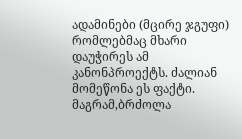ადამინები (მცირე ჯგუფი) რომლებმაც მხარი დაუჭირეს ამ კანონპროექტს. ძალიან მომეწონა ეს ფაქტი. მაგრამ,ბრძოლა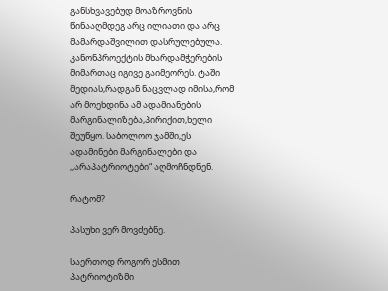განსხვავებუდ მოაზროვნის წინააღმდეგ არც ილიათი და არც მამარდაშვილით დასრულებულა. კანონპროექტის მხარდამჭერების მიმართაც იგივე გაიმეორეს. ტაში მედიას,რადგან ნაცვლად იმისა,რომ არ მოეხდინა ამ ადამიანების მარგინალიზება,პირიქით,ხელი შეუწყო. საბოლოო ჯამში,ეს ადამინები მარგინალები და ,,არაპატრიოტები“ აღმოჩნდნენ.

რატომ?

პასუხი ვერ მოვძებნე.

საერთოდ როგორ ესმით პატრიოტიზმი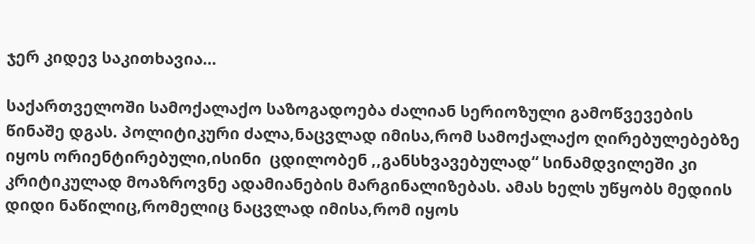ჯერ კიდევ საკითხავია…

საქართველოში სამოქალაქო საზოგადოება ძალიან სერიოზული გამოწვევების წინაშე დგას. პოლიტიკური ძალა,ნაცვლად იმისა,რომ სამოქალაქო ღირებულებებზე იყოს ორიენტირებული,ისინი  ცდილობენ ,,განსხვავებულად“ სინამდვილეში კი კრიტიკულად მოაზროვნე ადამიანების მარგინალიზებას. ამას ხელს უწყობს მედიის დიდი ნაწილიც,რომელიც ნაცვლად იმისა,რომ იყოს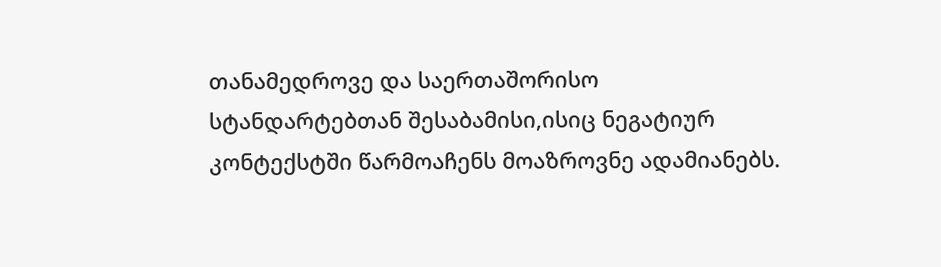თანამედროვე და საერთაშორისო სტანდარტებთან შესაბამისი,ისიც ნეგატიურ კონტექსტში წარმოაჩენს მოაზროვნე ადამიანებს.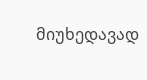მიუხედავად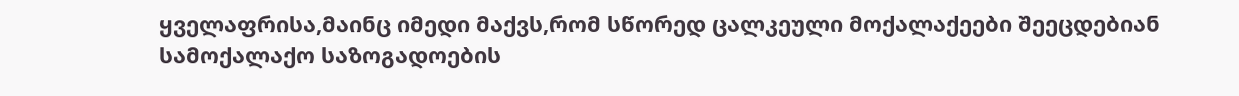ყველაფრისა,მაინც იმედი მაქვს,რომ სწორედ ცალკეული მოქალაქეები შეეცდებიან სამოქალაქო საზოგადოების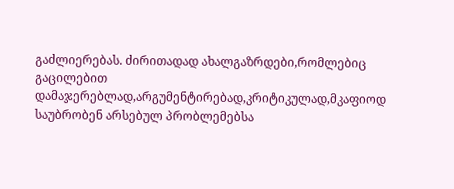გაძლიერებას. ძირითადად ახალგაზრდები,რომლებიც გაცილებით დამაჯერებლად,არგუმენტირებად,კრიტიკულად,მკაფიოდ საუბრობენ არსებულ პრობლემებსა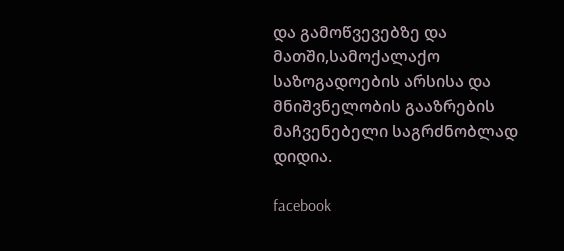და გამოწვევებზე და მათში,სამოქალაქო საზოგადოების არსისა და მნიშვნელობის გააზრების მაჩვენებელი საგრძნობლად დიდია.

facebook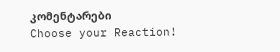კომენტარები
Choose your Reaction!